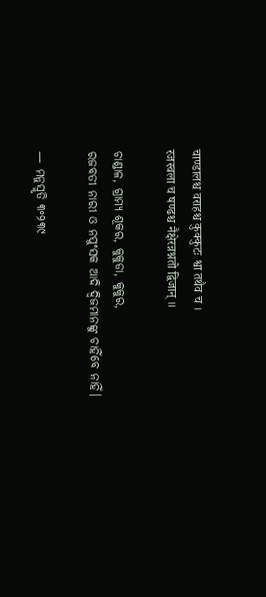चाण्डालश्च वराहश्च कुक्कुटः श्वा तथैव च ।
रजस्वला च षण्ढश्च नैक्षेरन्नश्नतो द्विजान् ॥

ଚାଣ୍ଡାଳ, ଗ୍ରାମ୍ୟ ଶୂକର, କୁକୁଡା, କୁକୁର,
ରଜବତୀ ନାରୀ ଓ ନପୁଂସକ ଆଦି ଦ୍ଵିଜମାନଙ୍କୁ ଚାହିଁବେ ନାହିଁ।

— ମନୁସ୍ମୃତି ୩॰୨୩୯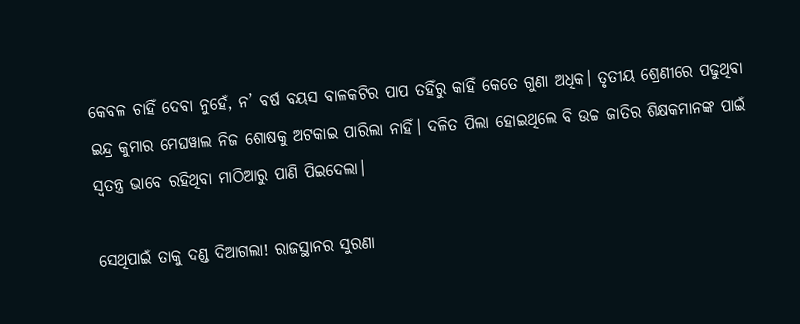କେବଳ ଚାହିଁ ଦେବା ନୁହେଁ, ନ’ ବର୍ଷ ବୟସ ବାଳକଟିର ପାପ ତହିଁରୁ କାହିଁ କେତେ ଗୁଣା ଅଧିକ। ତୃତୀୟ ଶ୍ରେଣୀରେ ପଢୁଥିବା ଇନ୍ଦ୍ର କୁମାର ମେଘୱାଲ ନିଜ ଶୋଷକୁ ଅଟକାଇ ପାରିଲା ନାହିଁ। ଦଳିତ ପିଲା ହୋଇଥିଲେ ବି ଉଚ୍ଚ ଜାତିର ଶିକ୍ଷକମାନଙ୍କ ପାଇଁ ସ୍ଵତନ୍ତ୍ର ଭାବେ ରହିଥିବା ମାଠିଆରୁ ପାଣି ପିଇଦେଲା।

ସେଥିପାଇଁ ତାକୁ ଦଣ୍ଡ ଦିଆଗଲା! ରାଜସ୍ଥାନର ସୁରଣା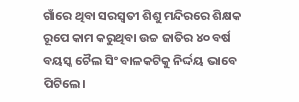ଗାଁରେ ଥିବା ସରସ୍ଵତୀ ଶିଶୁ ମନ୍ଦିରରେ ଶିକ୍ଷକ ରୂପେ କାମ କରୁଥିବା ଉଚ୍ଚ ଜାତିର ୪୦ ବର୍ଷ ବୟସ୍କ ଚୈଲ ସିଂ ବାଳକଟିକୁ ନିର୍ଦ୍ଦୟ ଭାବେ ପିଟିଲେ।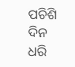ପଚିଶି ଦିନ ଧରି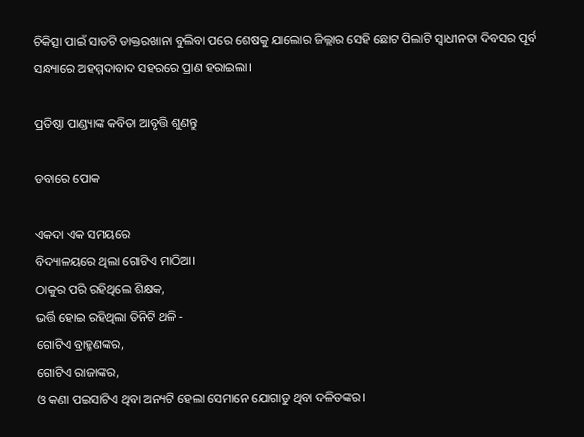ଚିକିତ୍ସା ପାଇଁ ସାତଟି ଡାକ୍ତରଖାନା ବୁଲିବା ପରେ ଶେଷକୁ ଯାଲୋର ଜିଲ୍ଲାର ସେହି ଛୋଟ ପିଲାଟି ସ୍ଵାଧୀନତା ଦିବସର ପୂର୍ବ ସନ୍ଧ୍ୟାରେ ଅହମ୍ମଦାବାଦ ସହରରେ ପ୍ରାଣ ହରାଇଲା।

ପ୍ରତିଷ୍ଠା ପାଣ୍ଡ୍ୟାଙ୍କ କବିତା ଆବୃତ୍ତି ଶୁଣନ୍ତୁ

ଡବାରେ ପୋକ

ଏକଦା ଏକ ସମୟରେ
ବିଦ୍ୟାଳୟରେ ଥିଲା ଗୋଟିଏ ମାଠିଆ।
ଠାକୁର ପରି ରହିଥିଲେ ଶିକ୍ଷକ,
ଭର୍ତ୍ତି ହୋଇ ରହିଥିଲା ତିନିଟି ଥଳି -
ଗୋଟିଏ ବ୍ରାହ୍ମଣଙ୍କର,
ଗୋଟିଏ ରାଜାଙ୍କର,
ଓ କଣା ପଇସାଟିଏ ଥିବା ଅନ୍ୟଟି ହେଲା ସେମାନେ ଯୋଗାଡୁ ଥିବା ଦଳିତଙ୍କର।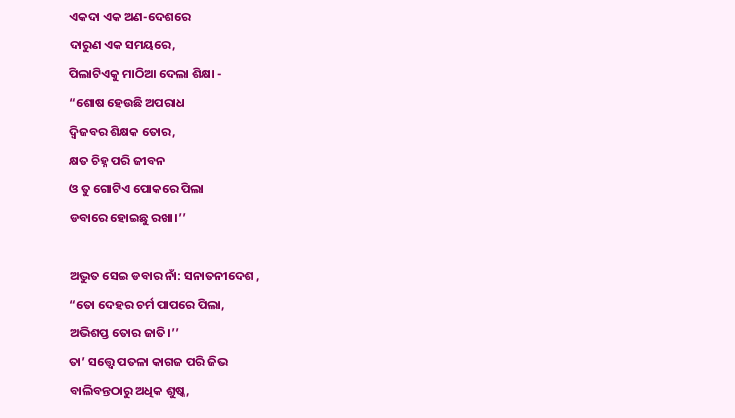ଏକଦା ଏକ ଅଣ-ଦେଶରେ
ଦାରୁଣ ଏକ ସମୟରେ,
ପିଲାଟିଏକୁ ମାଠିଆ ଦେଲା ଶିକ୍ଷା -
“ଶୋଷ ହେଉଛି ଅପରାଧ
ଦ୍ଵିଜବର ଶିକ୍ଷକ ତୋର,
କ୍ଷତ ଚିହ୍ନ ପରି ଜୀବନ
ଓ ତୁ ଗୋଟିଏ ପୋକରେ ପିଲା
ଡବାରେ ହୋଇଛୁ ରଖା।’’

ଅଦ୍ଭୁତ ସେଇ ଡବାର ନାଁ: ସନାତନୀଦେଶ ,
“ତୋ ଦେହର ଚର୍ମ ପାପରେ ପିଲା,
ଅଭିଶପ୍ତ ତୋର ଜାତି।’’
ତା’ ସତ୍ତ୍ୱେ ପତଳା କାଗଜ ପରି ଜିଭ
ବାଲିବନ୍ତଠାରୁ ଅଧିକ ଶୁଷ୍କ,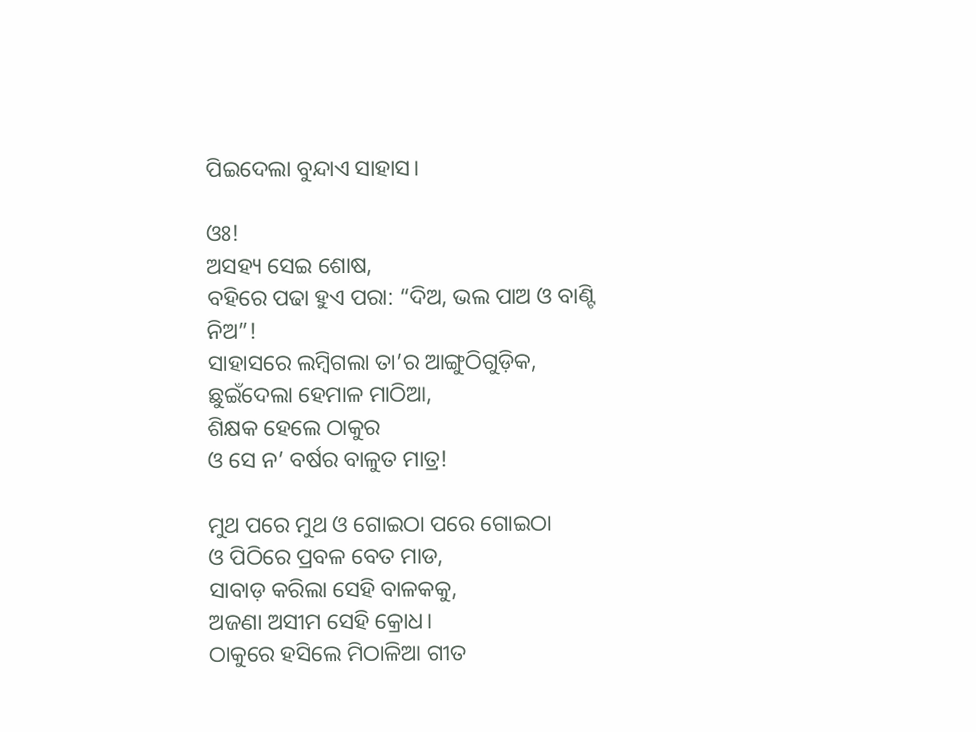ପିଇଦେଲା ବୁନ୍ଦାଏ ସାହାସ।

ଓଃ!
ଅସହ୍ୟ ସେଇ ଶୋଷ,
ବହିରେ ପଢା ହୁଏ ପରା: “ଦିଅ, ଭଲ ପାଅ ଓ ବାଣ୍ଟି ନିଅ”!
ସାହାସରେ ଲମ୍ବିଗଲା ତା’ର ଆଙ୍ଗୁଠିଗୁଡ଼ିକ,
ଛୁଇଁଦେଲା ହେମାଳ ମାଠିଆ,
ଶିକ୍ଷକ ହେଲେ ଠାକୁର
ଓ ସେ ନ’ ବର୍ଷର ବାଳୁତ ମାତ୍ର!

ମୁଥ ପରେ ମୁଥ ଓ ଗୋଇଠା ପରେ ଗୋଇଠା
ଓ ପିଠିରେ ପ୍ରବଳ ବେତ ମାଡ,
ସାବାଡ଼ କରିଲା ସେହି ବାଳକକୁ,
ଅଜଣା ଅସୀମ ସେହି କ୍ରୋଧ।
ଠାକୁରେ ହସିଲେ ମିଠାଳିଆ ଗୀତ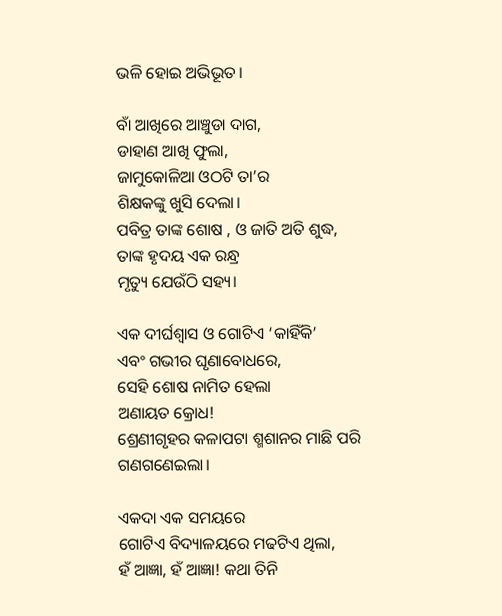ଭଳି ହୋଇ ଅଭିଭୂତ।

ବାଁ ଆଖିରେ ଆଞ୍ଚୁଡା ଦାଗ,
ଡାହାଣ ଆଖି ଫୁଲା,
ଜାମୁକୋଳିଆ ଓଠଟି ତା’ର
ଶିକ୍ଷକଙ୍କୁ ଖୁସି ଦେଲା।
ପବିତ୍ର ତାଙ୍କ ଶୋଷ , ଓ ଜାତି ଅତି ଶୁଦ୍ଧ,
ତାଙ୍କ ହୃଦୟ ଏକ ରନ୍ଧ୍ର
ମୃତ୍ୟୁ ଯେଉଁଠି ସହ୍ୟ।

ଏକ ଦୀର୍ଘଶ୍ଵାସ ଓ ଗୋଟିଏ ‘କାହିଁକି’
ଏବଂ ଗଭୀର ଘୃଣାବୋଧରେ,
ସେହି ଶୋଷ ନାମିତ ହେଲା
ଅଣାୟତ କ୍ରୋଧ!
ଶ୍ରେଣୀଗୃହର କଳାପଟା ଶ୍ମଶାନର ମାଛି ପରି ଗଣଗଣେଇଲା।

ଏକଦା ଏକ ସମୟରେ
ଗୋଟିଏ ବିଦ୍ୟାଳୟରେ ମଢଟିଏ ଥିଲା,
ହଁ ଆଜ୍ଞା, ହଁ ଆଜ୍ଞା! କଥା ତିନି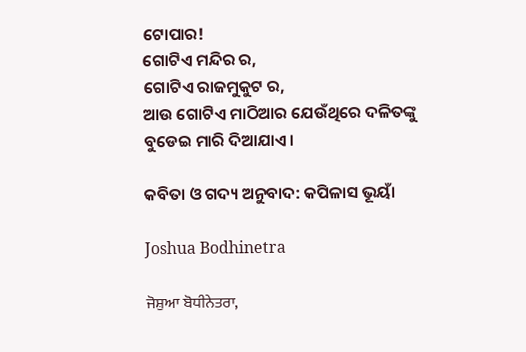ଟୋପାର!
ଗୋଟିଏ ମନ୍ଦିର ର,
ଗୋଟିଏ ରାଜମୁକୁଟ ର,
ଆଉ ଗୋଟିଏ ମାଠିଆର ଯେଉଁଥିରେ ଦଳିତଙ୍କୁ ବୁଡେଇ ମାରି ଦିଆଯାଏ।

କବିତା ଓ ଗଦ୍ୟ ଅନୁବାଦ: କପିଳାସ ଭୂୟାଁ

Joshua Bodhinetra

ਜੋਸ਼ੁਆ ਬੋਧੀਨੇਤਰਾ,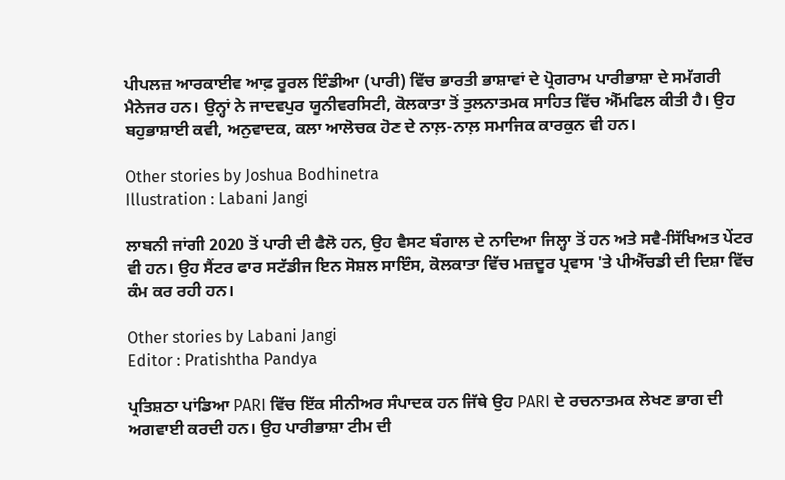ਪੀਪਲਜ਼ ਆਰਕਾਈਵ ਆਫ਼ ਰੂਰਲ ਇੰਡੀਆ (ਪਾਰੀ) ਵਿੱਚ ਭਾਰਤੀ ਭਾਸ਼ਾਵਾਂ ਦੇ ਪ੍ਰੋਗਰਾਮ ਪਾਰੀਭਾਸ਼ਾ ਦੇ ਸਮੱਗਰੀ ਮੈਨੇਜਰ ਹਨ। ਉਨ੍ਹਾਂ ਨੇ ਜਾਦਵਪੁਰ ਯੂਨੀਵਰਸਿਟੀ, ਕੋਲਕਾਤਾ ਤੋਂ ਤੁਲਨਾਤਮਕ ਸਾਹਿਤ ਵਿੱਚ ਐੱਮਫਿਲ ਕੀਤੀ ਹੈ। ਉਹ ਬਹੁਭਾਸ਼ਾਈ ਕਵੀ, ਅਨੁਵਾਦਕ, ਕਲਾ ਆਲੋਚਕ ਹੋਣ ਦੇ ਨਾਲ਼-ਨਾਲ਼ ਸਮਾਜਿਕ ਕਾਰਕੁਨ ਵੀ ਹਨ।

Other stories by Joshua Bodhinetra
Illustration : Labani Jangi

ਲਾਬਨੀ ਜਾਂਗੀ 2020 ਤੋਂ ਪਾਰੀ ਦੀ ਫੈਲੋ ਹਨ, ਉਹ ਵੈਸਟ ਬੰਗਾਲ ਦੇ ਨਾਦਿਆ ਜਿਲ੍ਹਾ ਤੋਂ ਹਨ ਅਤੇ ਸਵੈ-ਸਿੱਖਿਅਤ ਪੇਂਟਰ ਵੀ ਹਨ। ਉਹ ਸੈਂਟਰ ਫਾਰ ਸਟੱਡੀਜ ਇਨ ਸੋਸ਼ਲ ਸਾਇੰਸ, ਕੋਲਕਾਤਾ ਵਿੱਚ ਮਜ਼ਦੂਰ ਪ੍ਰਵਾਸ 'ਤੇ ਪੀਐੱਚਡੀ ਦੀ ਦਿਸ਼ਾ ਵਿੱਚ ਕੰਮ ਕਰ ਰਹੀ ਹਨ।

Other stories by Labani Jangi
Editor : Pratishtha Pandya

ਪ੍ਰਤਿਸ਼ਠਾ ਪਾਂਡਿਆ PARI ਵਿੱਚ ਇੱਕ ਸੀਨੀਅਰ ਸੰਪਾਦਕ ਹਨ ਜਿੱਥੇ ਉਹ PARI ਦੇ ਰਚਨਾਤਮਕ ਲੇਖਣ ਭਾਗ ਦੀ ਅਗਵਾਈ ਕਰਦੀ ਹਨ। ਉਹ ਪਾਰੀਭਾਸ਼ਾ ਟੀਮ ਦੀ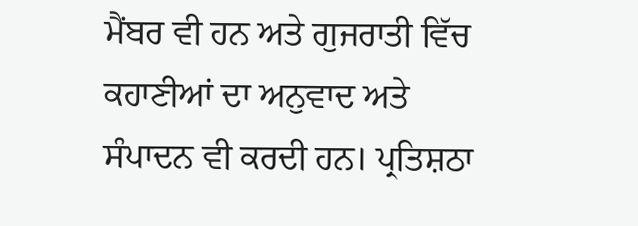ਮੈਂਬਰ ਵੀ ਹਨ ਅਤੇ ਗੁਜਰਾਤੀ ਵਿੱਚ ਕਹਾਣੀਆਂ ਦਾ ਅਨੁਵਾਦ ਅਤੇ ਸੰਪਾਦਨ ਵੀ ਕਰਦੀ ਹਨ। ਪ੍ਰਤਿਸ਼ਠਾ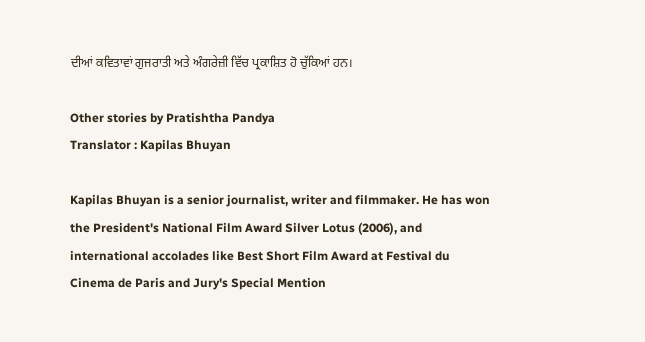ਦੀਆਂ ਕਵਿਤਾਵਾਂ ਗੁਜਰਾਤੀ ਅਤੇ ਅੰਗਰੇਜ਼ੀ ਵਿੱਚ ਪ੍ਰਕਾਸ਼ਿਤ ਹੋ ਚੁੱਕਿਆਂ ਹਨ।

Other stories by Pratishtha Pandya
Translator : Kapilas Bhuyan

Kapilas Bhuyan is a senior journalist, writer and filmmaker. He has won the President's National Film Award Silver Lotus (2006), and international accolades like Best Short Film Award at Festival du Cinema de Paris and Jury's Special Mention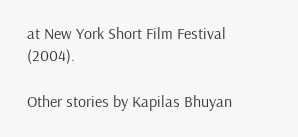at New York Short Film Festival (2004).

Other stories by Kapilas Bhuyan